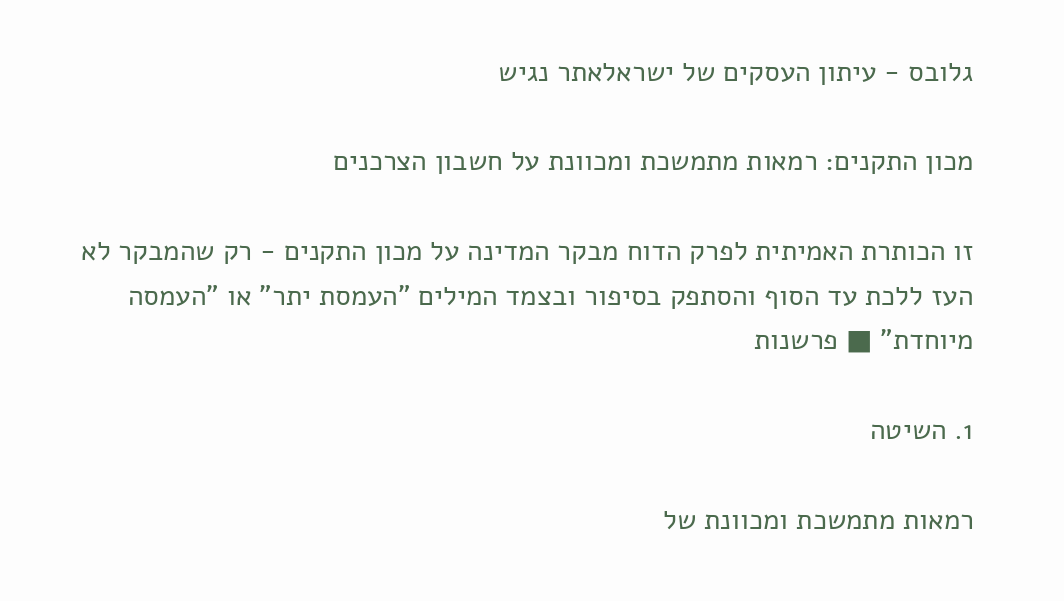גלובס - עיתון העסקים של ישראלאתר נגיש

מכון התקנים: רמאות מתמשכת ומכוונת על חשבון הצרכנים

זו הכותרת האמיתית לפרק הדוח מבקר המדינה על מכון התקנים - רק שהמבקר לא העז ללכת עד הסוף והסתפק בסיפור ובצמד המילים "העמסת יתר" או "העמסה מיוחדת" ■ פרשנות

1. השיטה

רמאות מתמשכת ומכוונת של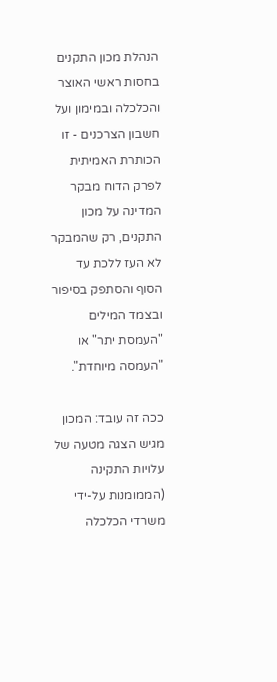הנהלת מכון התקנים בחסות ראשי האוצר והכלכלה ובמימון ועל חשבון הצרכנים - זו הכותרת האמיתית לפרק הדוח מבקר המדינה על מכון התקנים, רק שהמבקר לא העז ללכת עד הסוף והסתפק בסיפור ובצמד המילים "העמסת יתר" או "העמסה מיוחדת".

ככה זה עובד: המכון מגיש הצגה מטעה של עלויות התקינה (הממומנות על-ידי משרדי הכלכלה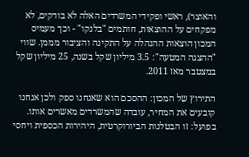והאוצר), ראשי ופקידי המשרדים האלה לא בודקים, לא מפקחים על ההוצאות, חותמים "בלנקו" - וכך מעמיס המכון הוצאות ההנהלה על התקינה והציבור מממן. שווי "ההצגה המטעה": 3.5 מיליון שקל בשנה, 25 מיליון שקל במצטבר מאז 2011.

התירוץ של המכון: ההסכם הוא שאנחנו ספק ולכן אנחנו קובעים את המחיר, עובדה שהמשרדים מאשרים אותו. בפועל: זו הבטלנות הביורוקרטית, היהירות הכספית ויחסי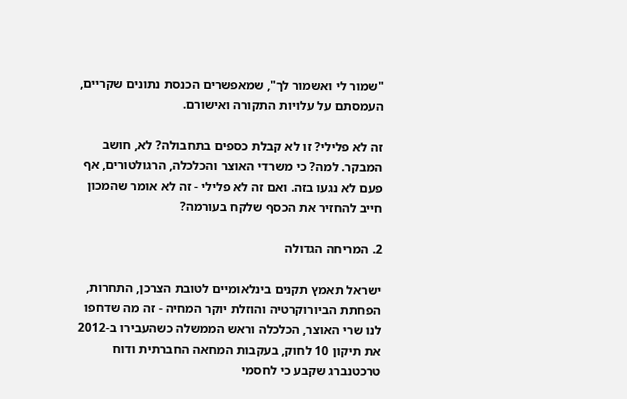"שמור לי ואשמור לך", שמאפשרים הכנסת נתונים שקריים, העמסתם על עלויות התקורה ואישורם.

זה לא פלילי? זו לא קבלת כספים בתחבולה? לא, חושב המבקר. למה? כי משרדי האוצר והכלכלה, הרגולטורים, אף פעם לא נגעו בזה. ואם זה לא פלילי - זה לא אומר שהמכון חייב להחזיר את הכסף שלקח בעורמה?

2. המריחה הגדולה

ישראל תאמץ תקנים בינלאומיים לטובת הצרכן, התחרות, הפחתת הביורוקרטיה והוזלת יוקר המחיה - זה מה שדחפו לנו שרי האוצר, הכלכלה וראש הממשלה כשהעבירו ב-2012 את תיקון 10 לחוק, בעקבות המחאה החברתית ודוח טרכטנברג שקבע כי לחסמי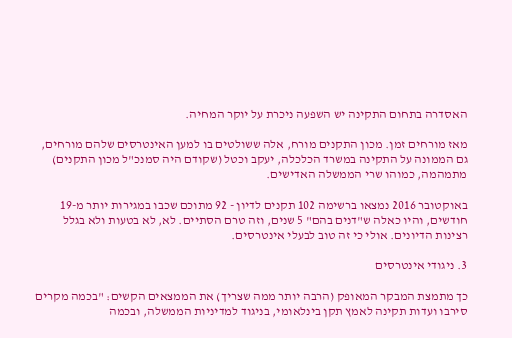האסדרה בתחום התקינה יש השפעה ניכרת על יוקר המחיה.

מאז מורחים זמן. מכון התקנים מורח, אלה ששולטים בו למען האינטרסים שלהם מורחים, גם הממונה על התקינה במשרד הכלכלה, יעקב וכטל (שקודם היה סמנכ"ל מכון התקנים) מתמהמה, כמוהו שרי הממשלה האדישים.

באוקטובר 2016 נמצאו ברשימה 102 תקנים לדיון - 92 מתוכם שכבו במגירות יותר מ-19 חודשים, והיו כאלה ש"דנים בהם" 5 שנים, וזה טרם הסתיים. לא, לא בטעות ולא בגלל רצינות הדיונים. אולי כי זה טוב לבעלי אינטרסים.

3. ניגודי אינטרסים

כך מתמצת המבקר המאופק (הרבה יותר ממה שצריך) את הממצאים הקשים: "בכמה מקרים סירבו ועדות תקינה לאמץ תקן בינלאומי, בניגוד למדיניות הממשלה, ובכמה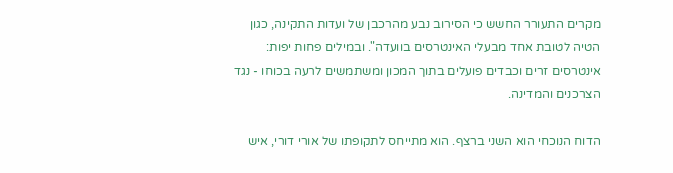מקרים התעורר החשש כי הסירוב נבע מהרכבן של ועדות התקינה, כגון הטיה לטובת אחד מבעלי האינטרסים בוועדה". ובמילים פחות יפות: אינטרסים זרים וכבדים פועלים בתוך המכון ומשתמשים לרעה בכוחו - נגד הצרכנים והמדינה.

הדוח הנוכחי הוא השני ברצף. הוא מתייחס לתקופתו של אורי דורי, איש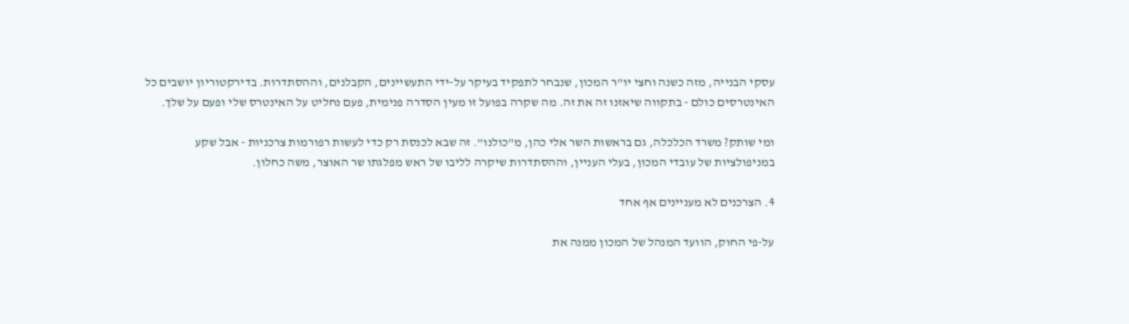עסקי הבנייה, מזה כשנה וחצי יו"ר המכון, שנבחר לתפקיד בעיקר על-ידי התעשיינים, הקבלנים, וההסתדרות. בדירקטוריון יושבים כל האינטרסים כולם - בתקווה שיאזנו זה את זה. מה שקרה בפועל זו מעין הסדרה פנימית, פעם נחליט על האינטרס שלי ופעם על שלך.

ומי שותק? משרד הכלכלה, גם בראשות השר אלי כהן, מ"כולנו". זה שבא לכנסת רק כדי לעשות רפורמות צרכניות - אבל שקע במניפולציות של עובדי המכון, בעלי העניין, וההסתדרות שיקרה לליבו של ראש מפלגתו שר האוצר, משה כחלון.

4. הצרכנים לא מעניינים אף אחד

על-פי החוק, הוועד המנהל של המכון ממנה את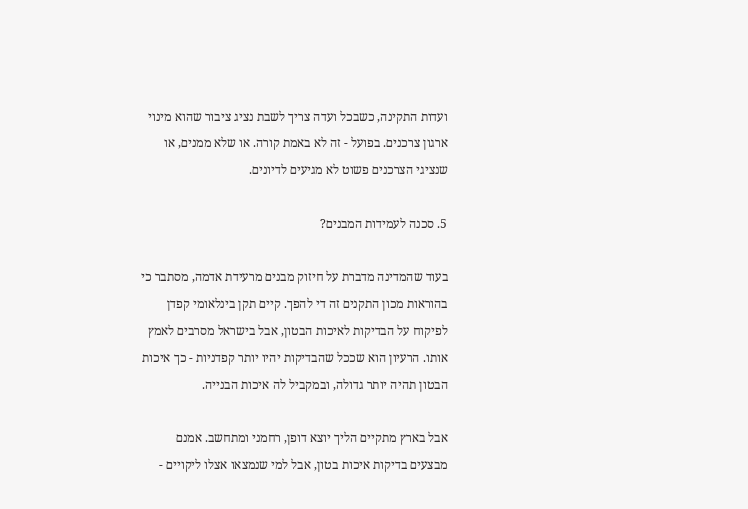ועדות התקינה, כשבכל ועדה צריך לשבת נציג ציבור שהוא מינוי ארגון צרכנים. בפועל - זה לא באמת קורה. או שלא ממנים, או שנציגי הצרכנים פשוט לא מגיעים לדיונים.

5. סכנה לעמידות המבנים?

בעוד שהמדינה מדברת על חיזוק מבנים מרעידת אדמה, מסתבר כי בהוראות מכון התקנים זה די להפך. קיים תקן בינלאומי קפדן לפיקוח על הבדיקות לאיכות הבטון, אבל בישראל מסרבים לאמץ אותו. הרעיון הוא שככל שהבדיקות יהיו יותר קפדניות - כך איכות הבטון תהיה יותר גדולה, ובמקביל לה איכות הבנייה.

אבל בארץ מתקיים הליך יוצא דופן, רחמני ומתחשב. אמנם מבצעים בדיקות איכות בטון, אבל למי שנמצאו אצלו ליקויים -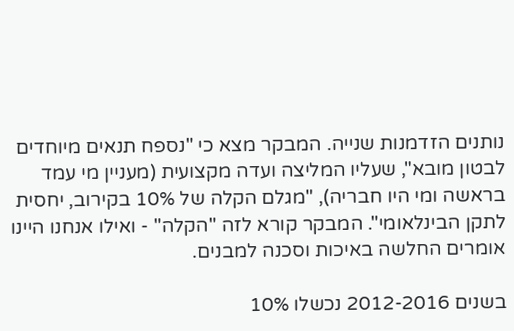נותנים הזדמנות שנייה. המבקר מצא כי "נספח תנאים מיוחדים לבטון מובא", שעליו המליצה ועדה מקצועית (מעניין מי עמד בראשה ומי היו חבריה), "מגלם הקלה של 10% בקירוב, יחסית לתקן הבינלאומי". המבקר קורא לזה "הקלה" - ואילו אנחנו היינו אומרים החלשה באיכות וסכנה למבנים.

בשנים 2012-2016 נכשלו 10%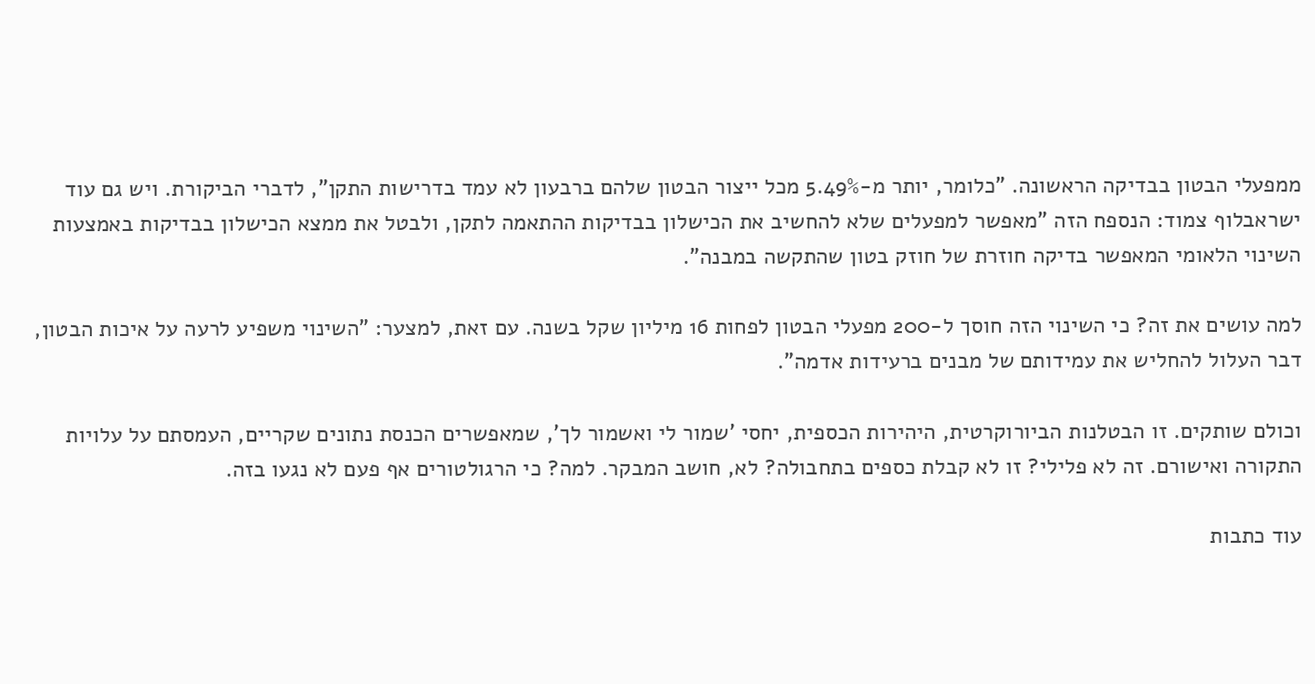ממפעלי הבטון בבדיקה הראשונה. "כלומר, יותר מ-5.49% מכל ייצור הבטון שלהם ברבעון לא עמד בדרישות התקן", לדברי הביקורת. ויש גם עוד ישראבלוף צמוד: הנספח הזה "מאפשר למפעלים שלא להחשיב את הכישלון בבדיקות ההתאמה לתקן, ולבטל את ממצא הכישלון בבדיקות באמצעות השינוי הלאומי המאפשר בדיקה חוזרת של חוזק בטון שהתקשה במבנה".

למה עושים את זה? כי השינוי הזה חוסך ל-200 מפעלי הבטון לפחות 16 מיליון שקל בשנה. עם זאת, למצער: "השינוי משפיע לרעה על איכות הבטון, דבר העלול להחליש את עמידותם של מבנים ברעידות אדמה".

וכולם שותקים. זו הבטלנות הביורוקרטית, היהירות הכספית, יחסי 'שמור לי ואשמור לך', שמאפשרים הכנסת נתונים שקריים, העמסתם על עלויות התקורה ואישורם. זה לא פלילי? זו לא קבלת כספים בתחבולה? לא, חושב המבקר. למה? כי הרגולטורים אף פעם לא נגעו בזה.

עוד כתבות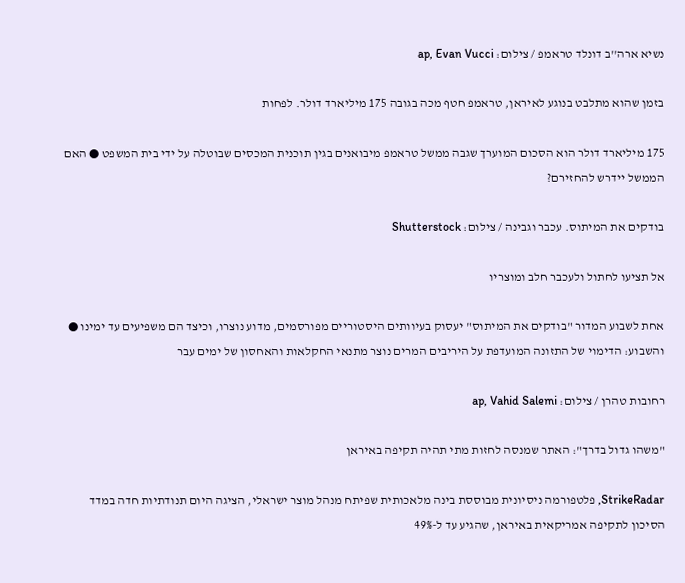נשיא ארה''ב דונלד טראמפ / צילום: ap, Evan Vucci

בזמן שהוא מתלבט בנוגע לאיראן, טראמפ חטף מכה בגובה 175 מיליארד דולר. לפחות

175 מיליארד דולר הוא הסכום המוערך שגבה ממשל טראמפ מיבואנים בגין תוכנית המכסים שבוטלה על ידי בית המשפט ● האם הממשל יידרש להחזירם?

בודקים את המיתוס. עכבר וגבינה / צילום: Shutterstock

אל תציעו לחתול ולעכבר חלב ומוצריו

אחת לשבוע המדור "בודקים את המיתוס" יעסוק בעיוותים היסטוריים מפורסמים, מדוע נוצרו, וכיצד הם משפיעים עד ימינו ● והשבוע: הדימוי של התזונה המועדפת על היריבים המרים נוצר מתנאי החקלאות והאחסון של ימים עבר

רחובות טהרן / צילום: ap, Vahid Salemi

"משהו גדול בדרך": האתר שמנסה לחזות מתי תהיה תקיפה באיראן

StrikeRadar, פלטפורמה ניסיונית מבוססת בינה מלאכותית שפיתח מנהל מוצר ישראלי, הציגה היום תנודתיות חדה במדד הסיכון לתקיפה אמריקאית באיראן, שהגיע עד ל-49%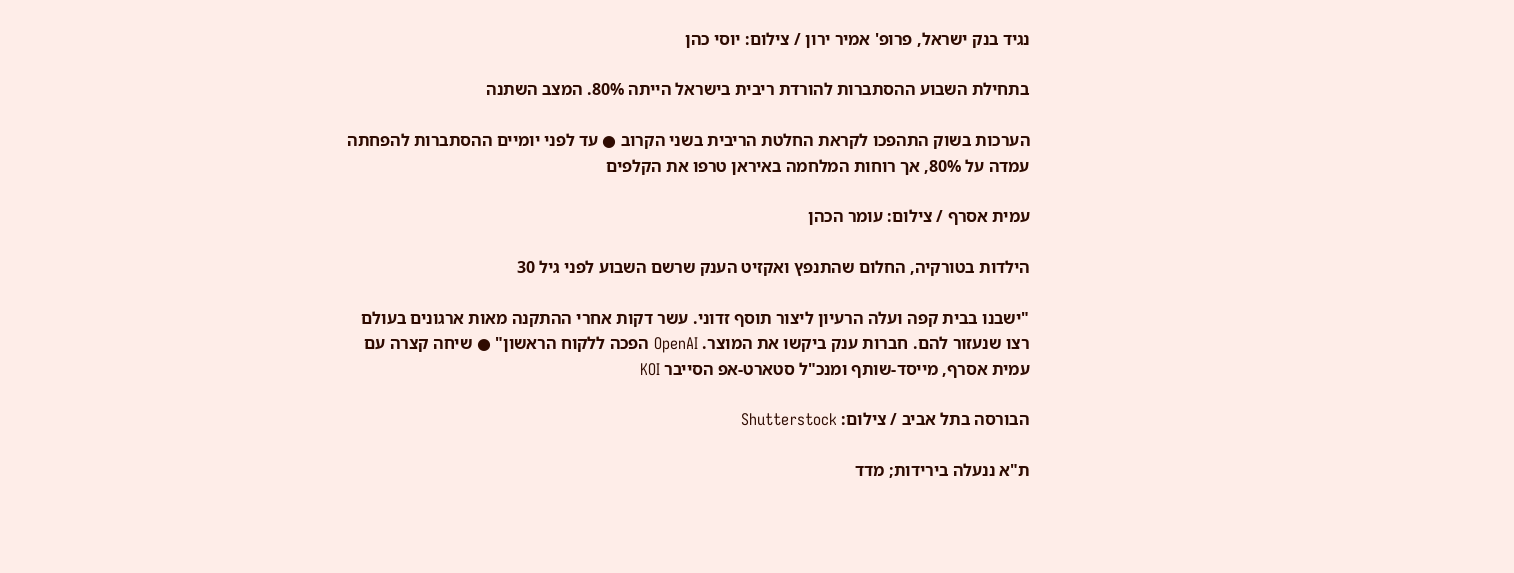נגיד בנק ישראל, פרופ' אמיר ירון / צילום: יוסי כהן

בתחילת השבוע ההסתברות להורדת ריבית בישראל הייתה 80%. המצב השתנה

הערכות בשוק התהפכו לקראת החלטת הריבית בשני הקרוב ● עד לפני יומיים ההסתברות להפחתה עמדה על 80%, אך רוחות המלחמה באיראן טרפו את הקלפים

עמית אסרף / צילום: עומר הכהן

הילדות בטורקיה, החלום שהתנפץ ואקזיט הענק שרשם השבוע לפני גיל 30

"ישבנו בבית קפה ועלה הרעיון ליצור תוסף זדוני. עשר דקות אחרי ההתקנה מאות ארגונים בעולם רצו שנעזור להם. חברות ענק ביקשו את המוצר. OpenAI הפכה ללקוח הראשון" ● שיחה קצרה עם עמית אסרף, מייסד-שותף ומנכ"ל סטארט-אפ הסייבר KOI

הבורסה בתל אביב / צילום: Shutterstock

ת"א ננעלה בירידות; מדד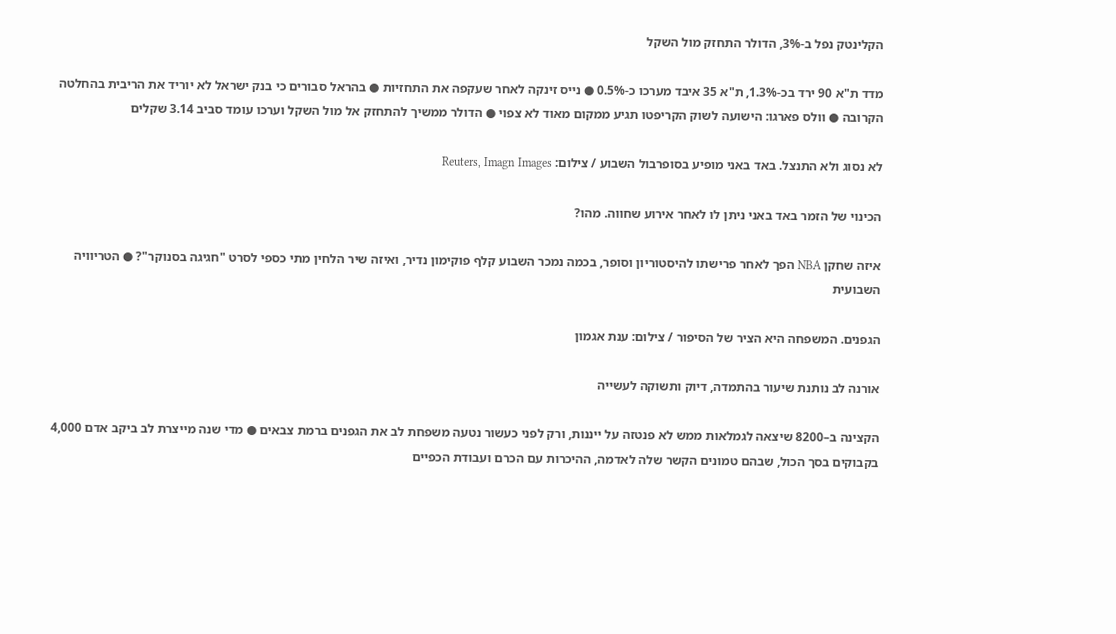הקלינטק נפל ב-3%, הדולר התחזק מול השקל

מדד ת"א 90 ירד בכ-1.3%, ת"א 35 איבד מערכו כ-0.5% ● נייס זינקה לאחר שעקפה את התחזיות ● בהראל סבורים כי בנק ישראל לא יוריד את הריבית בהחלטה הקרובה ● וולס פארגו: הישועה לשוק הקריפטו תגיע ממקום מאוד לא צפוי ● הדולר ממשיך להתחזק אל מול השקל וערכו עומד סביב 3.14 שקלים

לא נסוג ולא התנצל. באד באני מופיע בסופרבול השבוע / צילום: Reuters, Imagn Images

הכינוי של הזמר באד באני ניתן לו לאחר אירוע שחווה. מהו?

איזה שחקן NBA הפך לאחר פרישתו להיסטוריון וסופר, בכמה נמכר השבוע קלף פוקימון נדיר, ואיזה שיר הלחין מתי כספי לסרט "חגיגה בסנוקר"? ● הטריוויה השבועית

הגפנים. המשפחה היא הציר של הסיפור / צילום: ענת אגמון

אורנה לב נותנת שיעור בהתמדה, דיוק ותשוקה לעשייה

הקצינה ב–8200 שיצאה לגמלאות ממש לא פנטזה על ייננות, ורק לפני כעשור נטעה משפחת לב את הגפנים ברמת צבאים ● מדי שנה מייצרת לב ביקב אדם 4,000 בקבוקים בסך הכול, שבהם טמונים הקשר שלה לאדמה, ההיכרות עם הכרם ועבודת הכפיים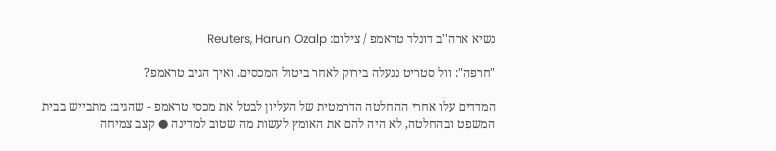נשיא ארה''ב דונלד טראמפ / צילום: Reuters, Harun Ozalp

"חרפה": וול סטריט ננעלה בירוק לאחר ביטול המכסים. ואיך הגיב טראמפ?

המדדים עלו אחרי ההחלטה הדרמטית של העליון לבטל את מכסי טראמפ - שהגיב: מתבייש בבית המשפט ובהחלטה, לא היה להם את האומץ לעשות מה שטוב למדינה ● קצב צמיחה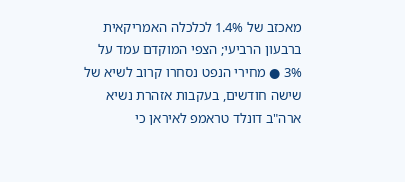מאכזב של 1.4% לכלכלה האמריקאית ברבעון הרביעי; הצפי המוקדם עמד על 3% ● מחירי הנפט נסחרו קרוב לשיא של שישה חודשים, בעקבות אזהרת נשיא ארה"ב דונלד טראמפ לאיראן כי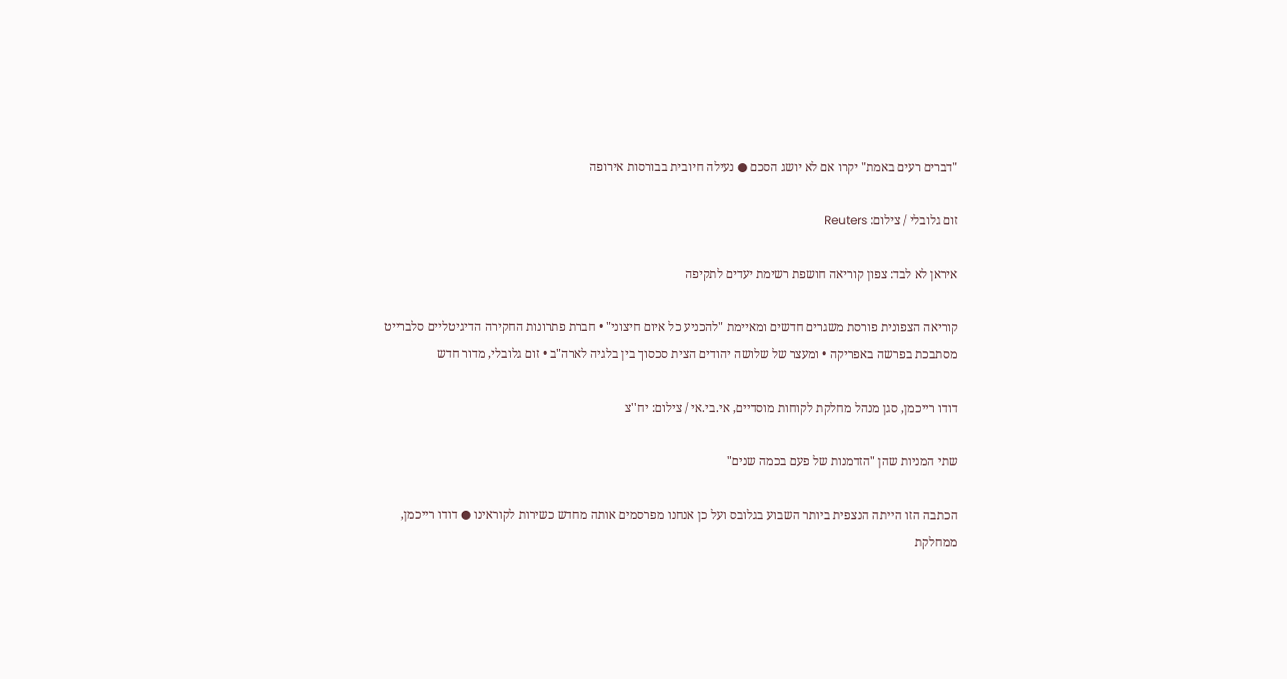"דברים רעים באמת" יקרו אם לא יושג הסכם ● נעילה חיובית בבורסות אירופה

זום גלובלי / צילום: Reuters

איראן לא לבד: צפון קוריאה חושפת רשימת יעדים לתקיפה

קוריאה הצפונית פורסת משגרים חדשים ומאיימת "להכניע כל איום חיצוני" • חברת פתרונות החקירה הדיגיטליים סלברייט מסתבכת בפרשה באפריקה • ומעצר של שלושה יהודים הצית סכסוך בין בלגיה לארה"ב • זום גלובלי, מדור חדש

דודו רייכמן, סגן מנהל מחלקת לקוחות מוסדיים, אי.בי.אי / צילום: יח''צ

שתי המניות שהן "הזדמנות של פעם בכמה שנים"

הכתבה הזו הייתה הנצפית ביותר השבוע בגלובס ועל כן אנחנו מפרסמים אותה מחדש כשירות לקוראינו ● דודו רייכמן, ממחלקת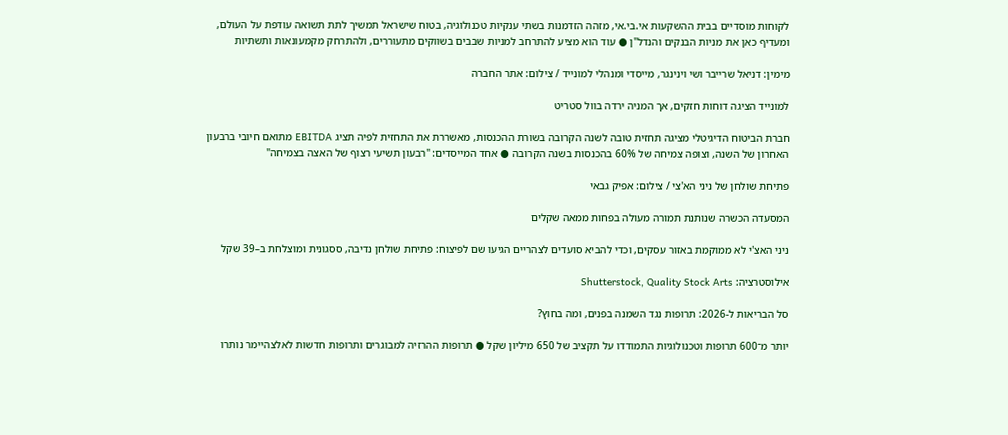לקוחות מוסדיים בבית ההשקעות אי.בי.אי, מזהה הזדמנות בשתי ענקיות טכנולוגיה, בטוח שישראל תמשיך לתת תשואה עודפת על העולם, ומעדיף כאן את מניות הבנקים והנדל"ן ● עוד הוא מציע להתרחב למניות שבבים בשווקים מתעוררים, ולהתרחק מקמעונאות ותשתיות

מימין: דניאל שרייבר ושי וינינגר, מייסדי ומנהלי למונייד / צילום: אתר החברה

למונייד הציגה דוחות חזקים, אך המניה ירדה בוול סטריט

חברת הביטוח הדיגיטלי מציגה תחזית טובה לשנה הקרובה בשורת ההכנסות, מאשררת את התחזית לפיה תציג EBITDA מתואם חיובי ברבעון האחרון של השנה, וצופה צמיחה של 60% בהכנסות בשנה הקרובה ● אחד המייסדים: "רבעון תשיעי רצוף של האצה בצמיחה"

פתיחת שולחן של ניני הא'צי / צילום: אפיק גבאי

המסעדה הכשרה שנותנת תמורה מעולה בפחות ממאה שקלים

ניני האצ'י לא ממוקמת באזור עסקים, וכדי להביא סועדים לצהריים הגיעו שם לפיצוח: פתיחת שולחן נדיבה, ססגונית ומוצלחת ב–39 שקל

אילוסטרציה: Shutterstock, Quality Stock Arts

סל הבריאות ל-2026: תרופות נגד השמנה בפנים, ומה בחוץ?

יותר מ־600 תרופות וטכנולוגיות התמודדו על תקציב של 650 מיליון שקל ● תרופות ההרזיה למבוגרים ותרופות חדשות לאלצהיימר נותרו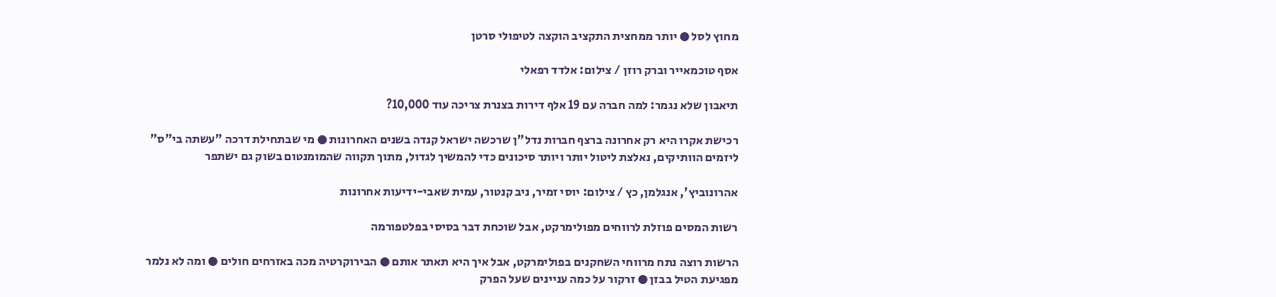מחוץ לסל ● יותר ממחצית התקציב הוקצה לטיפולי סרטן

אסף טוכמאייר וברק רוזן / צילום: אלדד רפאלי

תיאבון שלא נגמר: למה חברה עם 19 אלף דירות בצנרת צריכה עוד 10,000?

רכישת אקרו היא רק אחרונה ברצף חברות נדל"ן שרכשה ישראל קנדה בשנים האחרונות ● מי שבתחילת דרכה "עשתה בי"ס" ליזמים הוותיקים, נאלצת ליטול יותר ויותר סיכונים כדי להמשיך לגדול, מתוך תקווה שהמומנטום בשוק גם ישתפר

אהרונוביץ', אנגלמן, כץ / צילום: יוסי זמיר, ניב קנטור, עמית שאבי-ידיעות אחרונות

רשות המסים פוזלת לרווחים מפולימרקט, אבל שוכחת דבר בסיסי בפלטפורמה

הרשות רוצה נתח מרווחי השחקנים בפולימרקט, אבל איך היא תאתר אותם ● הבירוקרטיה מכה באזרחים חולים ● ומה לא נלמר מפגיעת הטיל בבזן ● זרקור על כמה עניינים שעל הפרק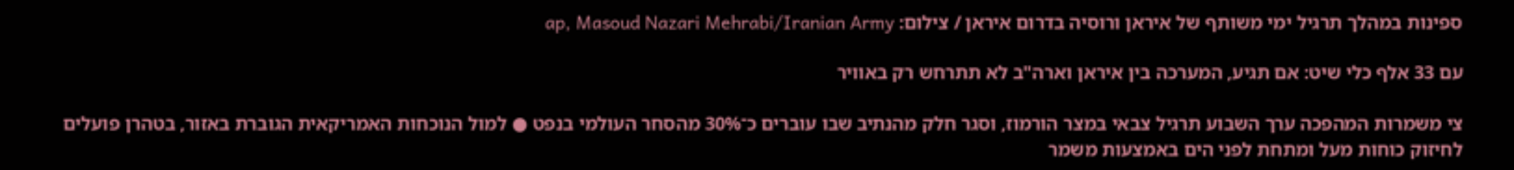ספינות במהלך תרגיל ימי משותף של איראן ורוסיה בדרום איראן / צילום: ap, Masoud Nazari Mehrabi/Iranian Army

עם 33 אלף כלי שיט: אם תגיע, המערכה בין איראן וארה"ב לא תתרחש רק באוויר

צי משמרות המהפכה ערך השבוע תרגיל צבאי במצר הורמוז, וסגר חלק מהנתיב שבו עוברים כ־30% מהסחר העולמי בנפט ● למול הנוכחות האמריקאית הגוברת באזור, בטהרן פועלים לחיזוק כוחות מעל ומתחת לפני הים באמצעות משמר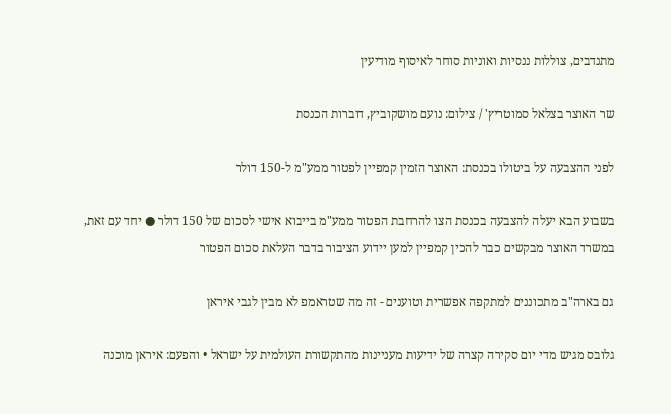מתנדבים, צוללות ננסיות ואוניות סוחר לאיסוף מודיעין

שר האוצר בצלאל סמוטריץ' / צילום: נועם מושקוביץ, דוברות הכנסת

לפני ההצבעה על ביטולו בכנסת: האוצר הזמין קמפיין לפטור ממע"מ ל-150 דולר

בשבוע הבא יעלה להצבעה בכנסת הצו להרחבת הפטור ממע"מ בייבוא אישי לסכום של 150 דולר ● יחד עם זאת, במשרד האוצר מבקשים כבר להכין קמפיין למען יידוע הציבור בדבר העלאת סכום הפטור

גם בארה"ב מתכוננים למתקפה אפשרית וטוענים - זה מה שטראמפ לא מבין לגבי איראן

גלובס מגיש מדי יום סקירה קצרה של ידיעות מעניינות מהתקשורת העולמית על ישראל • והפעם: איראן מוכנה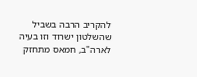להקריב הרבה בשביל שהשלטון ישרוד וזו בעיה לארה"ב, חמאס מתחזק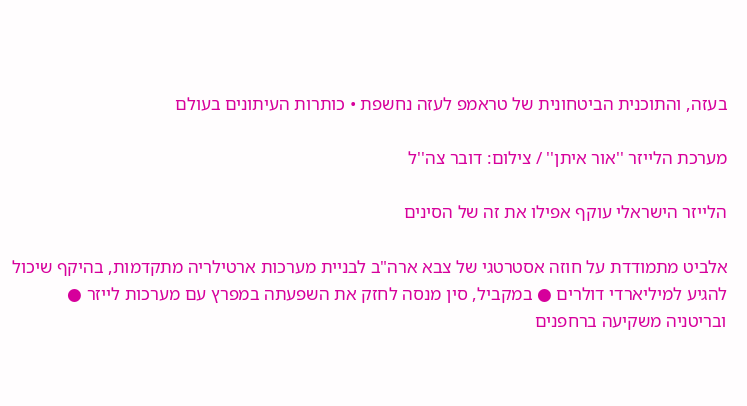בעזה, והתוכנית הביטחונית של טראמפ לעזה נחשפת • כותרות העיתונים בעולם

מערכת הלייזר ''אור איתן'' / צילום: דובר צה''ל

הלייזר הישראלי עוקף אפילו את זה של הסינים

אלביט מתמודדת על חוזה אסטרטגי של צבא ארה"ב לבניית מערכות ארטילריה מתקדמות, בהיקף שיכול להגיע למיליארדי דולרים ● במקביל, סין מנסה לחזק את השפעתה במפרץ עם מערכות לייזר ● ובריטניה משקיעה ברחפנים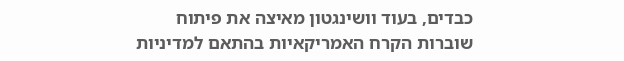כבדים, בעוד וושינגטון מאיצה את פיתוח שוברות הקרח האמריקאיות בהתאם למדיניות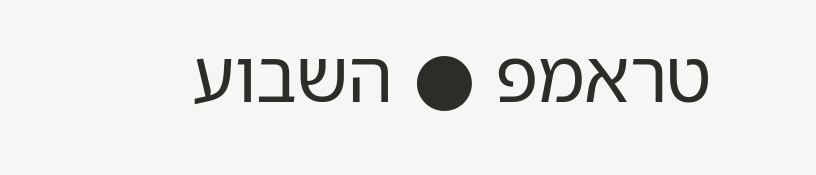טראמפ ● השבוע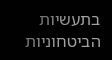בתעשיות הביטחוניות